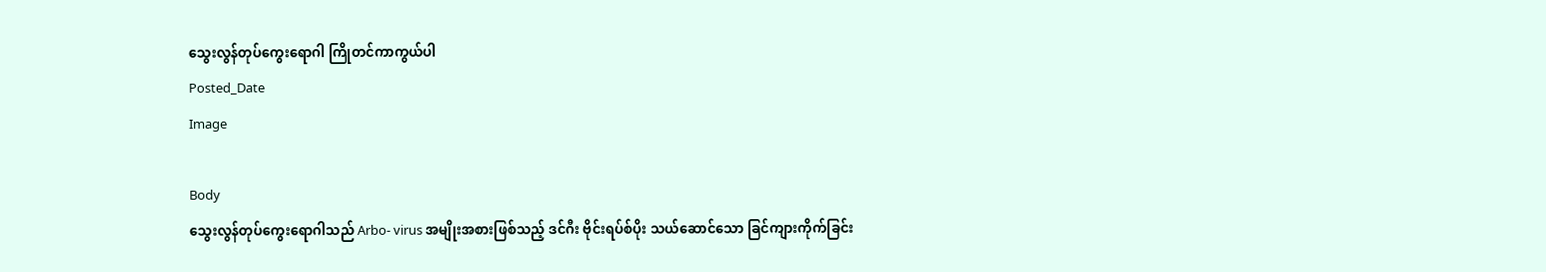သွေးလွန်တုပ်ကွေးရောဂါ ကြိုတင်ကာကွယ်ပါ
Posted_Date
Image

Body
သွေးလွန်တုပ်ကွေးရောဂါသည် Arbo- virus အမျိုးအစားဖြစ်သည့် ဒင်ဂီး ဗိုင်းရပ်စ်ပိုး သယ်ဆောင်သော ခြင်ကျားကိုက်ခြင်း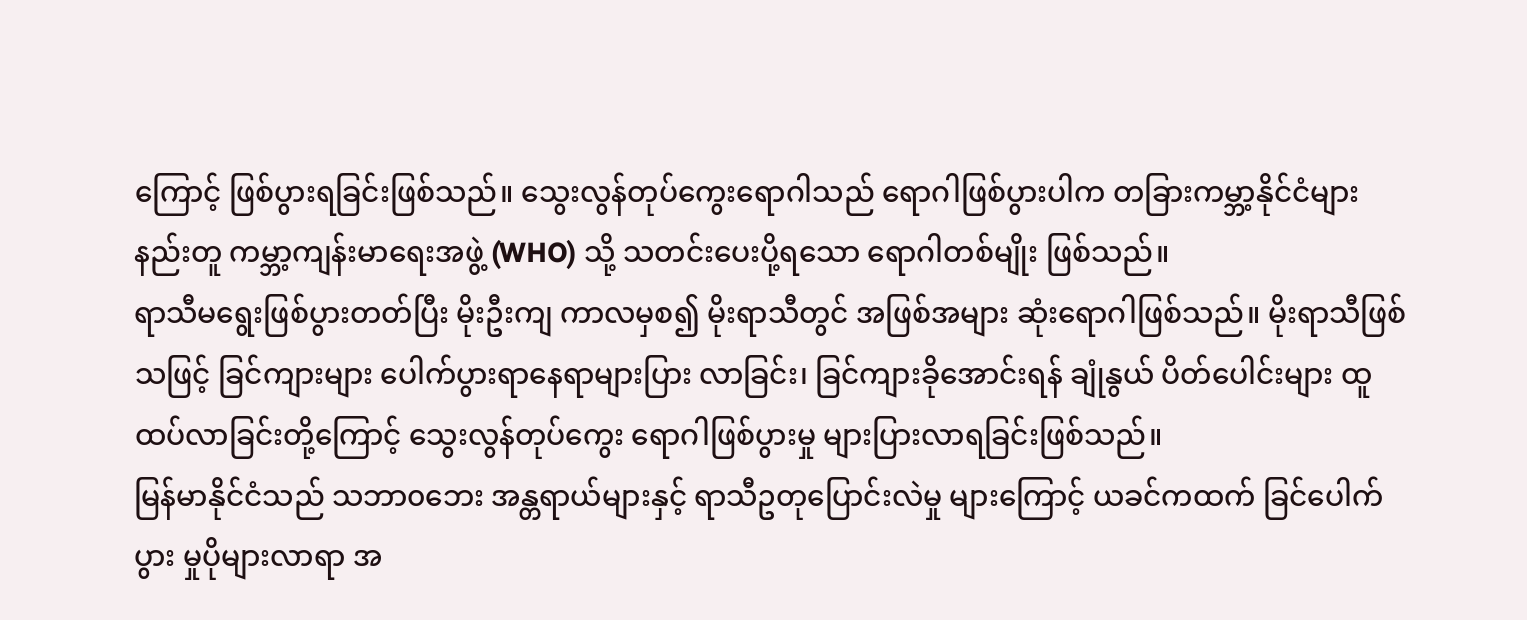ကြောင့် ဖြစ်ပွားရခြင်းဖြစ်သည်။ သွေးလွန်တုပ်ကွေးရောဂါသည် ရောဂါဖြစ်ပွားပါက တခြားကမ္ဘာ့နိုင်ငံများ နည်းတူ ကမ္ဘာ့ကျန်းမာရေးအဖွဲ့ (WHO) သို့ သတင်းပေးပို့ရသော ရောဂါတစ်မျိုး ဖြစ်သည်။
ရာသီမရွေးဖြစ်ပွားတတ်ပြီး မိုးဦးကျ ကာလမှစ၍ မိုးရာသီတွင် အဖြစ်အများ ဆုံးရောဂါဖြစ်သည်။ မိုးရာသီဖြစ်သဖြင့် ခြင်ကျားများ ပေါက်ပွားရာနေရာများပြား လာခြင်း၊ ခြင်ကျားခိုအောင်းရန် ချုံနွယ် ပိတ်ပေါင်းများ ထူထပ်လာခြင်းတို့ကြောင့် သွေးလွန်တုပ်ကွေး ရောဂါဖြစ်ပွားမှု များပြားလာရခြင်းဖြစ်သည်။
မြန်မာနိုင်ငံသည် သဘာ၀ဘေး အန္တရာယ်များနှင့် ရာသီဥတုပြောင်းလဲမှု များကြောင့် ယခင်ကထက် ခြင်ပေါက်ပွား မှုပိုများလာရာ အ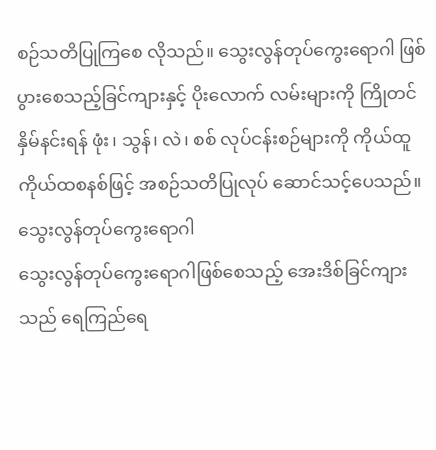စဉ်သတိပြုကြစေ လိုသည်။ သွေးလွန်တုပ်ကွေးရောဂါ ဖြစ်ပွားစေသည့်ခြင်ကျားနှင့် ပိုးလောက် လမ်းများကို ကြိုတင်နှိမ်နင်းရန် ဖုံး၊ သွန်၊ လဲ၊ စစ် လုပ်ငန်းစဉ်များကို ကိုယ်ထူ ကိုယ်ထစနစ်ဖြင့် အစဉ်သတိပြုလုပ် ဆောင်သင့်ပေသည်။
သွေးလွန်တုပ်ကွေးရောဂါ
သွေးလွန်တုပ်ကွေးရောဂါဖြစ်စေသည့် အေးဒိစ်ခြင်ကျားသည် ရေကြည်ရေ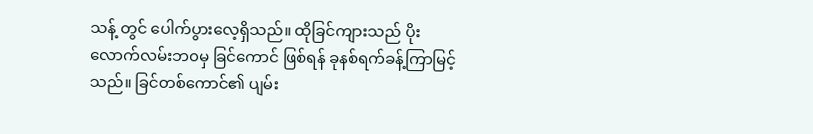သန့် တွင် ပေါက်ပွားလေ့ရှိသည်။ ထိုခြင်ကျားသည် ပိုးလောက်လမ်းဘ၀မှ ခြင်ကောင် ဖြစ်ရန် ခုနစ်ရက်ခန့်ကြာမြင့်သည်။ ခြင်တစ်ကောင်၏ ပျမ်း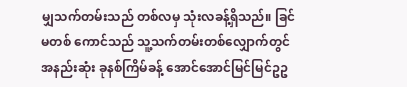မျှသက်တမ်းသည် တစ်လမှ သုံးလခန့်ရှိသည်။ ခြင်မတစ် ကောင်သည် သူ့သက်တမ်းတစ်လျှောက်တွင် အနည်းဆုံး ခုနစ်ကြိမ်ခန့် အောင်အောင်မြင်မြင်ဥဥ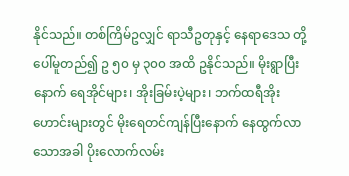နိုင်သည်။ တစ်ကြိမ်ဥလျှင် ရာသီဥတုနှင့် နေရာဒေသ တို့ပေါ်မူတည်၍ ဥ ၅၀ မှ ၃၀၀ အထိ ဥနိုင်သည်။ မိုးရွာပြီးနောက် ရေအိုင်များ၊ အိုးခြမ်းပဲ့များ၊ ဘက်ထရီအိုးဟောင်းများတွင် မိုးရေတင်ကျန်ပြီးနောက် နေထွက်လာသောအခါ ပိုးလောက်လမ်း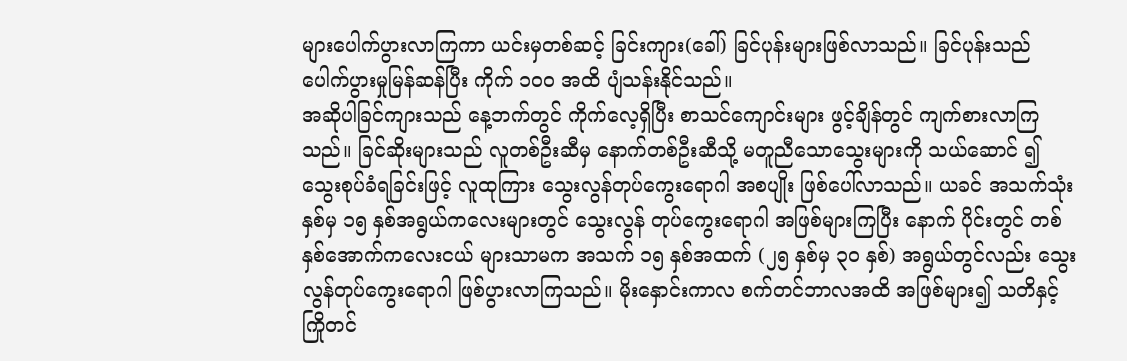များပေါက်ပွားလာကြကာ ယင်းမှတစ်ဆင့် ခြင်းကျား(ခေါ်) ခြင်ပုန်းများဖြစ်လာသည်။ ခြင်ပုန်းသည် ပေါက်ပွားမှုမြန်ဆန်ပြီး ကိုက် ၁၀၀ အထိ ပျံသန်းနိုင်သည်။
အဆိုပါခြင်ကျားသည် နေ့ဘက်တွင် ကိုက်လေ့ရှိပြီး စာသင်ကျောင်းများ ဖွင့်ချိန်တွင် ကျက်စားလာကြသည်။ ခြင်ဆိုးများသည် လူတစ်ဦးဆီမှ နောက်တစ်ဦးဆီသို့ မတူညီသောသွေးများကို သယ်ဆောင် ၍ သွေးစုပ်ခံရခြင်းဖြင့် လူထုကြား သွေးလွန်တုပ်ကွေးရောဂါ အစပျိုး ဖြစ်ပေါ်လာသည်။ ယခင် အသက်သုံးနှစ်မှ ၁၅ နှစ်အရွယ်ကလေးများတွင် သွေးလွန် တုပ်ကွေးရောဂါ အဖြစ်များကြပြီး နောက် ပိုင်းတွင် တစ်နှစ်အောက်ကလေးငယ် များသာမက အသက် ၁၅ နှစ်အထက် (၂၅ နှစ်မှ ၃၀ နှစ်) အရွယ်တွင်လည်း သွေးလွန်တုပ်ကွေးရောဂါ ဖြစ်ပွားလာကြသည်။ မိုးနှောင်းကာလ စက်တင်ဘာလအထိ အဖြစ်များ၍ သတိနှင့်ကြိုတင်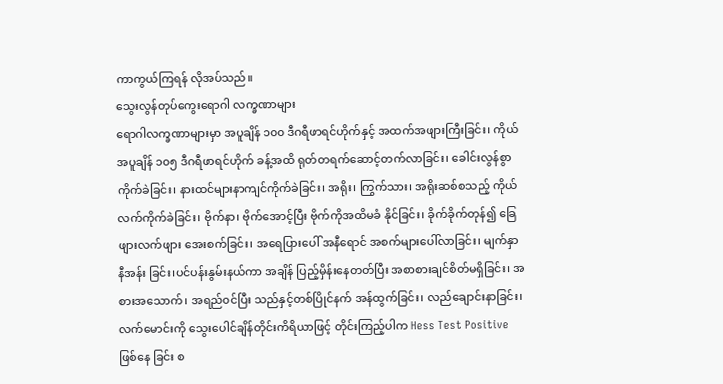ကာကွယ်ကြရန် လိုအပ်သည်။
သွေးလွန်တုပ်ကွေးရောဂါ လက္ခဏာများ
ရောဂါလက္ခဏာများမှာ အပူချိန် ၁၀၀ ဒီဂရီဖာရင်ဟိုက်နှင့် အထက်အဖျားကြီးခြင်း၊ ကိုယ်အပူချိန် ၁၀၅ ဒီဂရီဖာရင်ဟိုက် ခန့်အထိ ရုတ်တရက်ဆောင့်တက်လာခြင်း၊ ခေါင်းလွန်စွာကိုက်ခဲခြင်း၊ နားထင်များနာကျင်ကိုက်ခဲခြင်း၊ အရိုး၊ ကြွက်သား၊ အရိုးဆစ်စသည့် ကိုယ်လက်ကိုက်ခဲခြင်း၊ ဗိုက်နာ၊ ဗိုက်အောင့်ပြီး ဗိုက်ကိုအထိမခံ နိုင်ခြင်း၊ ခိုက်ခိုက်တုန်၍ ခြေဖျားလက်ဖျား အေးစက်ခြင်း၊ အရေပြားပေါ် အနီရောင် အစက်များပေါ်လာခြင်း၊ မျက်နှာနီအန်း ခြင်း၊ပင်ပန်းနွမ်းနယ်ကာ အချိန် ပြည့်မှိန်းနေတတ်ပြီး အစာစားချင်စိတ်မရှိခြင်း၊ အစားအသောက်၊ အရည်၀င်ပြီး သည်နှင့်တစ်ပြိုင်နက် အန်ထွက်ခြင်း၊ လည်ချောင်းနာခြင်း၊ လက်မောင်းကို သွေးပေါင်ချိန်တိုင်းကိရိယာဖြင့် တိုင်းကြည့်ပါက Hess Test Positive ဖြစ်နေ ခြင်း စ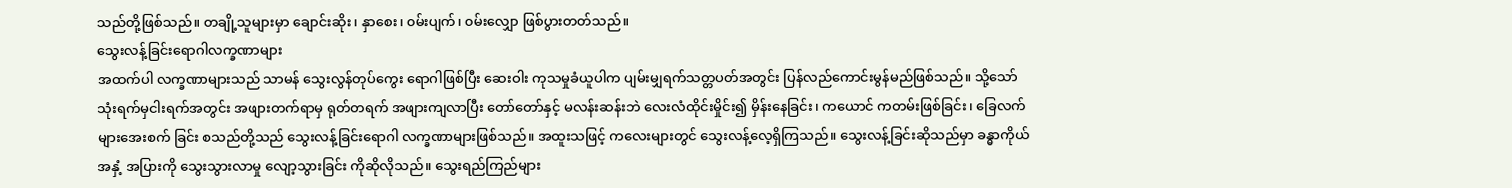သည်တို့ဖြစ်သည်။ တချို့သူများမှာ ချောင်းဆိုး၊ နှာစေး၊ ၀မ်းပျက်၊ ၀မ်းလျှော ဖြစ်ပွားတတ်သည်။
သွေးလန့်ခြင်းရောဂါလက္ခဏာများ
အထက်ပါ လက္ခဏာများသည် သာမန် သွေးလွန်တုပ်ကွေး ရောဂါဖြစ်ပြီး ဆေးဝါး ကုသမှုခံယူပါက ပျမ်းမျှရက်သတ္တပတ်အတွင်း ပြန်လည်ကောင်းမွန်မည်ဖြစ်သည်။ သို့သော် သုံးရက်မှငါးရက်အတွင်း အဖျားတက်ရာမှ ရုတ်တရက် အဖျားကျလာပြီး တော်တော်နှင့် မလန်းဆန်းဘဲ လေးလံထိုင်းမှိုင်း၍ မှိန်းနေခြင်း၊ ကယောင် ကတမ်းဖြစ်ခြင်း၊ ခြေလက်များအေးစက် ခြင်း စသည်တို့သည် သွေးလန့်ခြင်းရောဂါ လက္ခဏာများဖြစ်သည်။ အထူးသဖြင့် ကလေးများတွင် သွေးလန့်လေ့ရှိကြသည်။ သွေးလန့်ခြင်းဆိုသည်မှာ ခန္ဓာကိုယ်အနှံ့ အပြားကို သွေးသွားလာမှု လျော့သွားခြင်း ကိုဆိုလိုသည်။ သွေးရည်ကြည်များ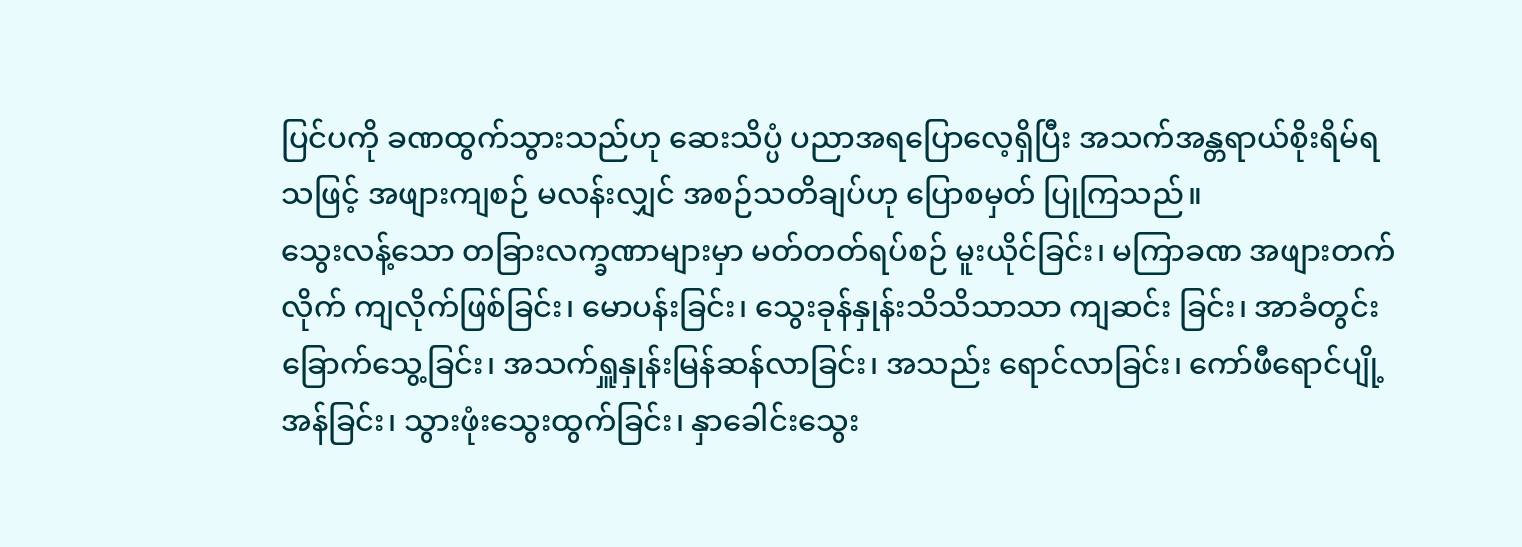ပြင်ပကို ခဏထွက်သွားသည်ဟု ဆေးသိပ္ပံ ပညာအရပြောလေ့ရှိပြီး အသက်အန္တရာယ်စိုးရိမ်ရသဖြင့် အဖျားကျစဉ် မလန်းလျှင် အစဉ်သတိချပ်ဟု ပြောစမှတ် ပြုကြသည်။
သွေးလန့်သော တခြားလက္ခဏာများမှာ မတ်တတ်ရပ်စဉ် မူးယိုင်ခြင်း၊ မကြာခဏ အဖျားတက်လိုက် ကျလိုက်ဖြစ်ခြင်း၊ မောပန်းခြင်း၊ သွေးခုန်နှုန်းသိသိသာသာ ကျဆင်း ခြင်း၊ အာခံတွင်းခြောက်သွေ့ခြင်း၊ အသက်ရှူနှုန်းမြန်ဆန်လာခြင်း၊ အသည်း ရောင်လာခြင်း၊ ကော်ဖီရောင်ပျို့အန်ခြင်း၊ သွားဖုံးသွေးထွက်ခြင်း၊ နှာခေါင်းသွေး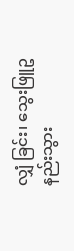လျှံ ခြင်း၊ သွေးဖြူဥနည်းသွား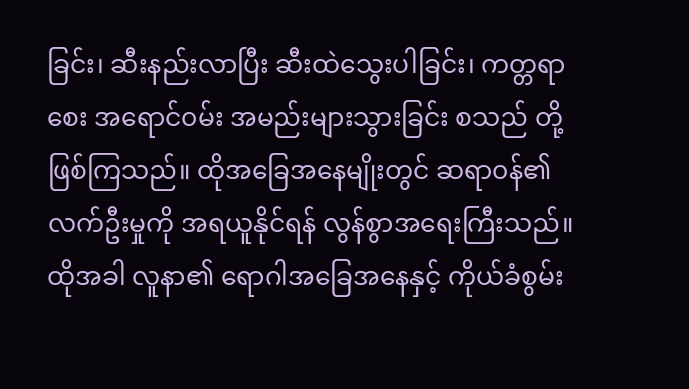ခြင်း၊ ဆီးနည်းလာပြီး ဆီးထဲသွေးပါခြင်း၊ ကတ္တရာစေး အရောင်၀မ်း အမည်းများသွားခြင်း စသည် တို့ဖြစ်ကြသည်။ ထိုအခြေအနေမျိုးတွင် ဆရာ၀န်၏ လက်ဦးမှုကို အရယူနိုင်ရန် လွန်စွာအရေးကြီးသည်။ ထိုအခါ လူနာ၏ ရောဂါအခြေအနေနှင့် ကိုယ်ခံစွမ်း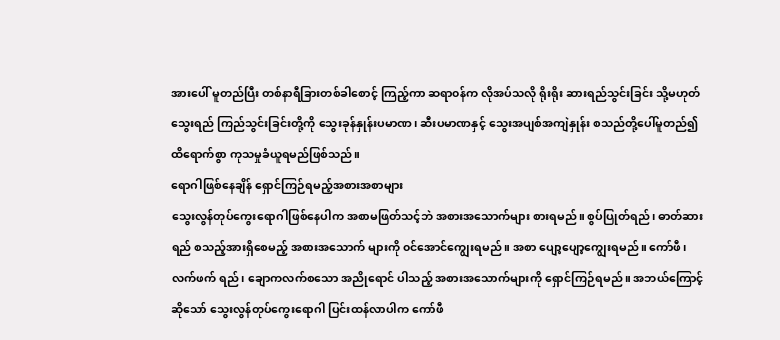အားပေါ် မူတည်ပြီး တစ်နာရီခြားတစ်ခါစောင့် ကြည့်ကာ ဆရာ၀န်က လိုအပ်သလို ရိုးရိုး ဆားရည်သွင်းခြင်း သို့မဟုတ် သွေးရည် ကြည်သွင်းခြင်းတို့ကို သွေးခုန်နှုန်းပမာဏ၊ ဆီးပမာဏနှင့် သွေးအပျစ်အကျဲနှုန်း စသည်တို့ပေါ်မူတည်၍ ထိရောက်စွာ ကုသမှုခံယူရမည်ဖြစ်သည်။
ရောဂါဖြစ်နေချိန် ရှောင်ကြဉ်ရမည့်အစားအစာများ
သွေးလွန်တုပ်ကွေးရောဂါဖြစ်နေပါက အစာမဖြတ်သင့်ဘဲ အစားအသောက်များ စားရမည်။ စွပ်ပြုတ်ရည်၊ ဓာတ်ဆားရည် စသည့်အားရှိစေမည့် အစားအသောက် များကို ၀င်အောင်ကျွေးရမည်။ အစာ ပျော့ပျော့ကျွေးရမည်။ ကော်ဖီ၊ လက်ဖက် ရည်၊ ချောကလက်စသော အညိုရောင် ပါသည့် အစားအသောက်များကို ရှောင်ကြဉ်ရမည်။ အဘယ်ကြောင့်ဆိုသော် သွေးလွန်တုပ်ကွေးရောဂါ ပြင်းထန်လာပါက ကော်ဖီ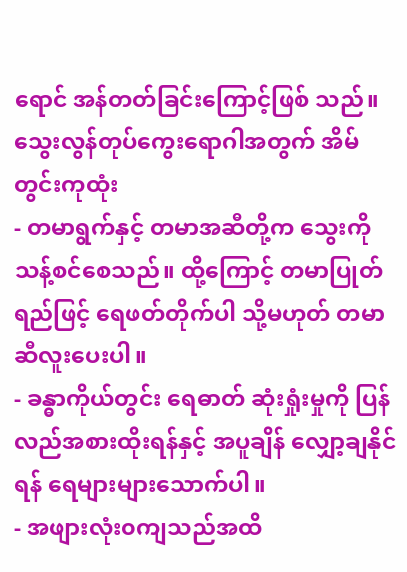ရောင် အန်တတ်ခြင်းကြောင့်ဖြစ် သည်။
သွေးလွန်တုပ်ကွေးရောဂါအတွက် အိမ်တွင်းကုထုံး
- တမာရွက်နှင့် တမာအဆီတို့က သွေးကိုသန့်စင်စေသည်။ ထို့ကြောင့် တမာပြုတ်ရည်ဖြင့် ရေဖတ်တိုက်ပါ သို့မဟုတ် တမာဆီလူးပေးပါ။
- ခန္ဓာကိုယ်တွင်း ရေဓာတ် ဆုံးရှုံးမှုကို ပြန်လည်အစားထိုးရန်နှင့် အပူချိန် လျှော့ချနိုင်ရန် ရေများများသောက်ပါ။
- အဖျားလုံး၀ကျသည်အထိ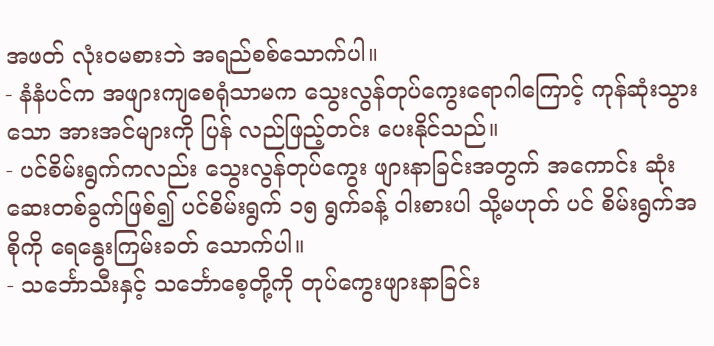အဖတ် လုံး၀မစားဘဲ အရည်စစ်သောက်ပါ။
- နံနံပင်က အဖျားကျစေရုံသာမက သွေးလွန်တုပ်ကွေးရောဂါကြောင့် ကုန်ဆုံးသွားသော အားအင်များကို ပြန် လည်ဖြည့်တင်း ပေးနိုင်သည်။
- ပင်စိမ်းရွက်ကလည်း သွေးလွန်တုပ်ကွေး ဖျားနာခြင်းအတွက် အကောင်း ဆုံး ဆေးတစ်ခွက်ဖြစ်၍ ပင်စိမ်းရွက် ၁၅ ရွက်ခန့် ဝါးစားပါ သို့မဟုတ် ပင် စိမ်းရွက်အစိုကို ရေနွေးကြမ်းခတ် သောက်ပါ။
- သင်္ဘောသီးနှင့် သင်္ဘောစေ့တို့ကို တုပ်ကွေးဖျားနာခြင်း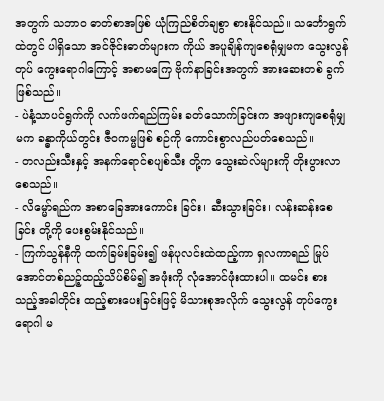အတွက် သဘာ၀ ဓာတ်စာအဖြစ် ယုံကြည်စိတ်ချစွာ စားနိုင်သည်။ သင်္ဘောရွက်ထဲတွင် ပါရှိသော အင်ဇိုင်းဓာတ်များက ကိုယ် အပူချိန်ကျစေရုံမျှမက သွေးလွန်တုပ် ကွေးရောဂါကြောင့် အစာမကြေ ဗိုက်နာခြင်းအတွက် အားဆေးတစ် ခွက်ဖြစ်သည်။
- ပဲနံ့သာပင်ရွက်ကို လက်ဖက်ရည်ကြမ်း ခတ်သောက်ခြင်းက အဖျားကျစေရုံမျှမက ခန္ဓာကိုယ်တွင်း ဇီ၀ကမ္မဖြစ် စဉ်ကို ကောင်းစွာလည်ပတ်စေသည်။
- တလည်းသီးနှင့် အနက်ရောင်စပျစ်သီး တို့က သွေးဆဲလ်များကို တိုးပွားလာ စေသည်။
- လိမ္မော်ရည်က အစာခြေအားကောင်း ခြင်း၊ ဆီးသွားခြင်း၊ လန်းဆန်းစေခြင်း တို့ကို ပေးစွမ်းနိုင်သည်။
- ကြက်သွန်နီကို ထက်ခြမ်းခြမ်း၍ ဖန်ပုလင်းထဲထည့်ကာ ရှလကာရည် မြုပ်အောင်တစ်ညဉ့်ထည့်သိပ်စိမ်၍ အဖုံးကို လုံအောင်ဖုံးထားပါ။ ထမင်း စားသည့်အခါတိုင်း ထည့်စားပေးခြင်းဖြင့် မိသားစုအလိုက် သွေးလွန် တုပ်ကွေးရောဂါ မ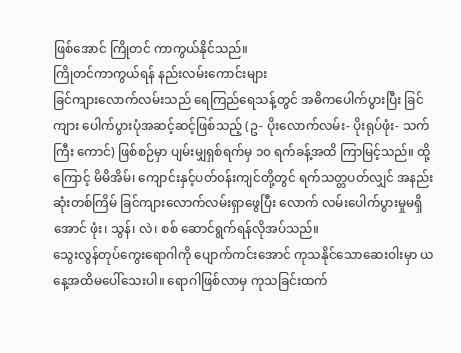ဖြစ်အောင် ကြိုတင် ကာကွယ်နိုင်သည်။
ကြိုတင်ကာကွယ်ရန် နည်းလမ်းကောင်းများ
ခြင်ကျားလောက်လမ်းသည် ရေကြည်ရေသန့်တွင် အဓိကပေါက်ပွားပြီး ခြင်ကျား ပေါက်ပွားပုံအဆင့်ဆင့်ဖြစ်သည့် (ဥ- ပိုးလောက်လမ်း- ပိုးရုပ်ဖုံး- သက်ကြီး ကောင်) ဖြစ်စဉ်မှာ ပျမ်းမျှရှစ်ရက်မှ ၁၀ ရက်ခန့်အထိ ကြာမြင့်သည်။ ထို့ကြောင့် မိမိအိမ်၊ ကျောင်းနှင့်ပတ်၀န်းကျင်တို့တွင် ရက်သတ္တပတ်လျှင် အနည်းဆုံးတစ်ကြိမ် ခြင်ကျားလောက်လမ်းရှာဖွေပြီး လောက် လမ်းပေါက်ပွားမှုမရှိအောင် ဖုံး၊ သွန်၊ လဲ၊ စစ် ဆောင်ရွက်ရန်လိုအပ်သည်။
သွေးလွန်တုပ်ကွေးရောဂါကို ပျောက်ကင်းအောင် ကုသနိုင်သောဆေးဝါးမှာ ယနေ့အထိမပေါ်သေးပါ။ ရောဂါဖြစ်လာမှ ကုသခြင်းထက်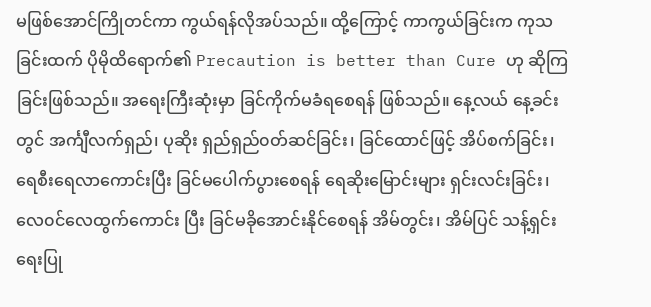မဖြစ်အောင်ကြိုတင်ကာ ကွယ်ရန်လိုအပ်သည်။ ထို့ကြောင့် ကာကွယ်ခြင်းက ကုသခြင်းထက် ပိုမိုထိရောက်၏ Precaution is better than Cure ဟု ဆိုကြခြင်းဖြစ်သည်။ အရေးကြီးဆုံးမှာ ခြင်ကိုက်မခံရစေရန် ဖြစ်သည်။ နေ့လယ် နေ့ခင်းတွင် အင်္ကျီလက်ရှည်၊ ပုဆိုး ရှည်ရှည်၀တ်ဆင်ခြင်း၊ ခြင်ထောင်ဖြင့် အိပ်စက်ခြင်း၊ ရေစီးရေလာကောင်းပြီး ခြင်မပေါက်ပွားစေရန် ရေဆိုးမြောင်းများ ရှင်းလင်းခြင်း၊ လေ၀င်လေထွက်ကောင်း ပြီး ခြင်မခိုအောင်းနိုင်စေရန် အိမ်တွင်း၊ အိမ်ပြင် သန့်ရှင်းရေးပြု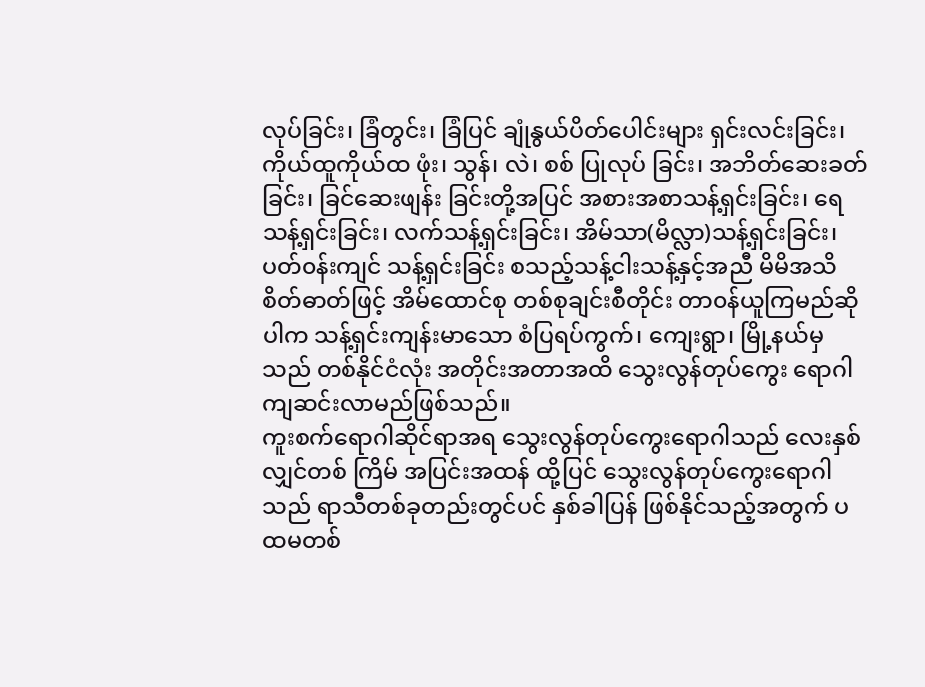လုပ်ခြင်း၊ ခြံတွင်း၊ ခြံပြင် ချုံနွယ်ပိတ်ပေါင်းများ ရှင်းလင်းခြင်း၊ ကိုယ်ထူကိုယ်ထ ဖုံး၊ သွန်၊ လဲ၊ စစ် ပြုလုပ် ခြင်း၊ အဘိတ်ဆေးခတ်ခြင်း၊ ခြင်ဆေးဖျန်း ခြင်းတို့အပြင် အစားအစာသန့်ရှင်းခြင်း၊ ရေသန့်ရှင်းခြင်း၊ လက်သန့်ရှင်းခြင်း၊ အိမ်သာ(မိလ္လာ)သန့်ရှင်းခြင်း၊ ပတ်၀န်းကျင် သန့်ရှင်းခြင်း စသည့်သန့်ငါးသန့်နှင့်အညီ မိမိအသိစိတ်ဓာတ်ဖြင့် အိမ်ထောင်စု တစ်စုချင်းစီတိုင်း တာ၀န်ယူကြမည်ဆိုပါက သန့်ရှင်းကျန်းမာသော စံပြရပ်ကွက်၊ ကျေးရွာ၊ မြို့နယ်မှသည် တစ်နိုင်ငံလုံး အတိုင်းအတာအထိ သွေးလွန်တုပ်ကွေး ရောဂါ ကျဆင်းလာမည်ဖြစ်သည်။
ကူးစက်ရောဂါဆိုင်ရာအရ သွေးလွန်တုပ်ကွေးရောဂါသည် လေးနှစ်လျှင်တစ် ကြိမ် အပြင်းအထန် ထို့ပြင် သွေးလွန်တုပ်ကွေးရောဂါသည် ရာသီတစ်ခုတည်းတွင်ပင် နှစ်ခါပြန် ဖြစ်နိုင်သည့်အတွက် ပထမတစ်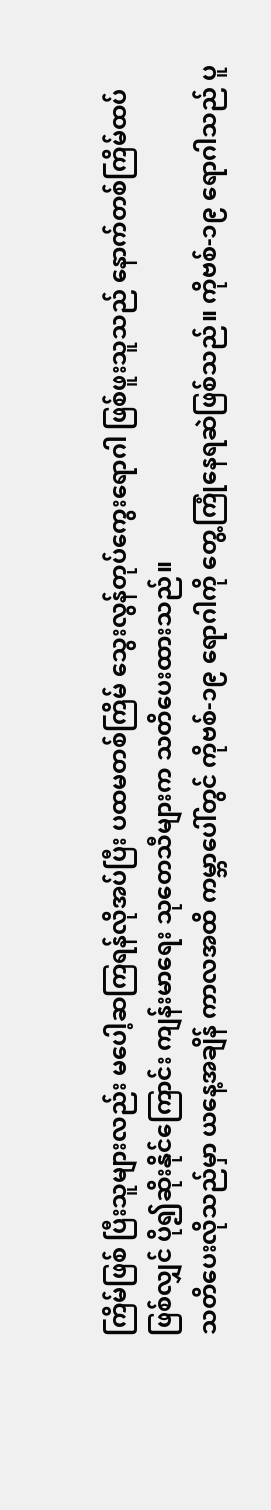ကြိမ်ဖြစ် ပြီးသူများလည်း မပေါ့ဆကြရန်လိုအပ်ပြီး ပထမတစ်ကြိမ် သွေးလွန်တုပ်ကွေးရောဂါ ဖြစ်ဖူးသူသည် နောက်တစ်ကြိမ်ထပ်ဖြစ်လျှင် ပို၍ဆိုးနိုင်ကြောင်း ကျန်းမာရေး သုတေသီများက သတိပေးထားသည်။
သတိပေးလိုသည်မှာ ယနေ့အချိန် ကာလအထိ ကမ္ဘာပေါ်တွင် ကိုဗစ်-၁၉ ရောဂါကို တွေ့ကြုံနေရဆဲဖြစ်သည်။ ကိုဗစ်-၁၉ ရောဂါသည် ပူ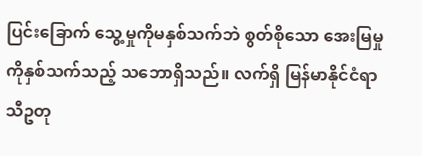ပြင်းခြောက် သွေ့မှုကိုမနှစ်သက်ဘဲ စွတ်စိုသော အေးမြမှုကိုနှစ်သက်သည့် သဘောရှိသည်။ လက်ရှိ မြန်မာနိုင်ငံရာသီဥတု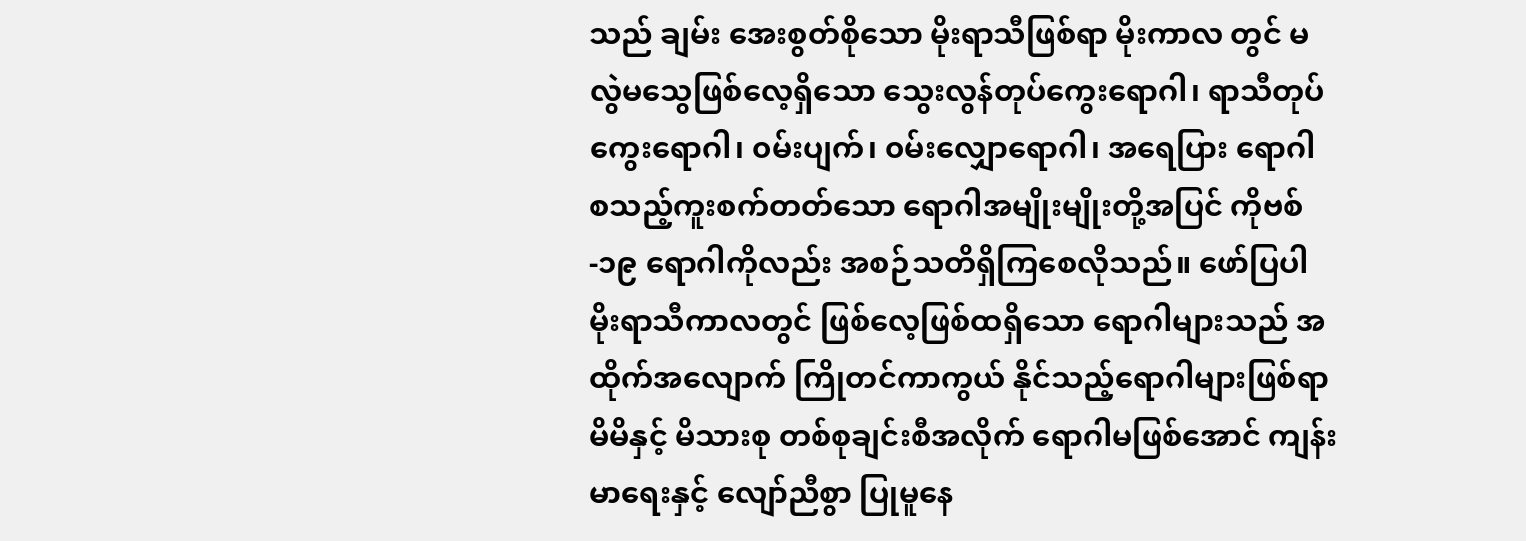သည် ချမ်း အေးစွတ်စိုသော မိုးရာသီဖြစ်ရာ မိုးကာလ တွင် မလွဲမသွေဖြစ်လေ့ရှိသော သွေးလွန်တုပ်ကွေးရောဂါ၊ ရာသီတုပ်ကွေးရောဂါ၊ ၀မ်းပျက်၊ ၀မ်းလျှောရောဂါ၊ အရေပြား ရောဂါ စသည့်ကူးစက်တတ်သော ရောဂါအမျိုးမျိုးတို့အပြင် ကိုဗစ်-၁၉ ရောဂါကိုလည်း အစဉ်သတိရှိကြစေလိုသည်။ ဖော်ပြပါ မိုးရာသီကာလတွင် ဖြစ်လေ့ဖြစ်ထရှိသော ရောဂါများသည် အထိုက်အလျောက် ကြိုတင်ကာကွယ် နိုင်သည့်ရောဂါများဖြစ်ရာ မိမိနှင့် မိသားစု တစ်စုချင်းစီအလိုက် ရောဂါမဖြစ်အောင် ကျန်းမာရေးနှင့် လျော်ညီစွာ ပြုမူနေ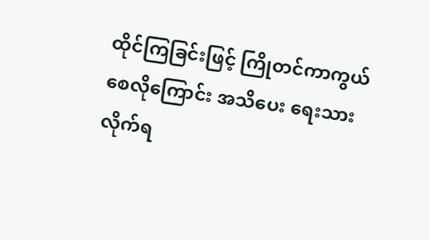ထိုင်ကြခြင်းဖြင့် ကြိုတင်ကာကွယ် စေလိုကြောင်း အသိပေး ရေးသားလိုက်ရ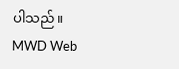ပါသည်။
MWD Web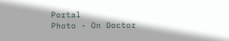Portal
Photo - On Doctor